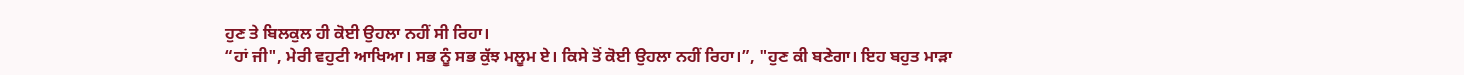ਹੁਣ ਤੇ ਬਿਲਕੁਲ ਹੀ ਕੋਈ ਉਹਲਾ ਨਹੀਂ ਸੀ ਰਿਹਾ।
“ਹਾਂ ਜੀ", ਮੇਰੀ ਵਹੁਟੀ ਆਖਿਆ। ਸਭ ਨੂੰ ਸਭ ਕੁੱਝ ਮਲੂਮ ਏ। ਕਿਸੇ ਤੋਂ ਕੋਈ ਉਹਲਾ ਨਹੀਂ ਰਿਹਾ।”, "ਹੁਣ ਕੀ ਬਣੇਗਾ। ਇਹ ਬਹੁਤ ਮਾੜਾ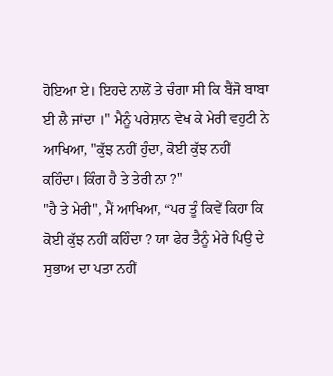ਹੋਇਆ ਏ। ਇਹਦੇ ਨਾਲੋਂ ਤੇ ਚੰਗਾ ਸੀ ਕਿ ਬੈਂਜੋ ਬਾਬਾ ਈ ਲੈ ਜਾਂਦਾ ।" ਮੈਨੂੰ ਪਰੇਸ਼ਾਨ ਵੇਖ ਕੇ ਮੇਰੀ ਵਹੁਟੀ ਨੇ ਆਖਿਆ, "ਕੁੱਝ ਨਹੀਂ ਹੁੰਦਾ, ਕੋਈ ਕੁੱਝ ਨਹੀਂ ਕਹਿੰਦਾ। ਕਿੰਗ ਹੈ ਤੇ ਤੇਰੀ ਨਾ ?"
"ਹੈ ਤੇ ਮੇਰੀ", ਮੈਂ ਆਖਿਆ, “ਪਰ ਤੂੰ ਕਿਵੇਂ ਕਿਹਾ ਕਿ ਕੋਈ ਕੁੱਝ ਨਹੀਂ ਕਹਿੰਦਾ ? ਯਾ ਫੇਰ ਤੈਨੂੰ ਮੇਰੇ ਪਿਉ ਦੇ ਸੁਭਾਅ ਦਾ ਪਤਾ ਨਹੀਂ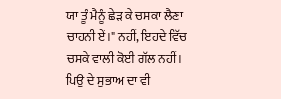ਯਾ ਤੂੰ ਮੈਨੂੰ ਛੇੜ ਕੇ ਚਸਕਾ ਲੈਣਾ ਚਾਹਨੀ ਏਂ।" ਨਹੀਂ, ਇਹਦੇ ਵਿੱਚ ਚਸਕੇ ਵਾਲੀ ਕੋਈ ਗੱਲ ਨਹੀਂ। ਪਿਉ ਦੇ ਸੁਭਾਅ ਦਾ ਵੀ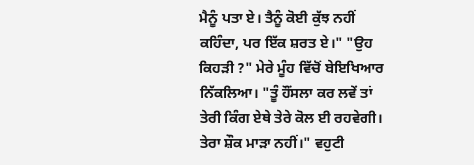ਮੈਨੂੰ ਪਤਾ ਏ। ਤੈਨੂੰ ਕੋਈ ਕੁੱਝ ਨਹੀਂ ਕਹਿੰਦਾ, ਪਰ ਇੱਕ ਸ਼ਰਤ ਏ।" "ਉਹ ਕਿਹੜੀ ?" ਮੇਰੇ ਮੂੰਹ ਵਿੱਚੋਂ ਬੇਇਖਿਆਰ ਨਿੱਕਲਿਆ। "ਤੂੰ ਹੌਂਸਲਾ ਕਰ ਲਵੇਂ ਤਾਂ ਤੇਰੀ ਕਿੰਗ ਏਥੇ ਤੇਰੇ ਕੋਲ ਈ ਰਹਵੇਗੀ। ਤੇਰਾ ਸ਼ੌਕ ਮਾੜਾ ਨਹੀਂ।" ਵਹੁਟੀ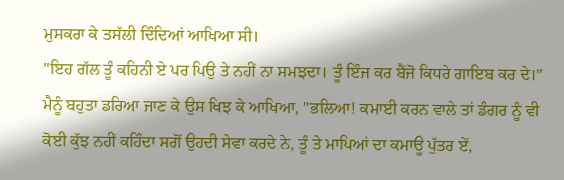ਮੁਸਕਰਾ ਕੇ ਤਸੱਲੀ ਦਿੰਦਿਆਂ ਆਖਿਆ ਸੀ।
"ਇਹ ਗੱਲ ਤੂੰ ਕਹਿਨੀ ਏ ਪਰ ਪਿਉ ਤੇ ਨਹੀਂ ਨਾ ਸਮਝਦਾ। ਤੂੰ ਇੰਜ ਕਰ ਬੈਂਜੋ ਕਿਧਰੇ ਗਾਇਬ ਕਰ ਦੇ।" ਮੈਨੂੰ ਬਹੁਤਾ ਡਰਿਆ ਜਾਣ ਕੇ ਉਸ ਖਿਝ ਕੇ ਆਖਿਆ, "ਭਲਿਆ! ਕਮਾਈ ਕਰਨ ਵਾਲੇ ਤਾਂ ਡੰਗਰ ਨੂੰ ਵੀ ਕੋਈ ਕੁੱਝ ਨਹੀਂ ਕਹਿੰਦਾ ਸਗੋਂ ਉਹਦੀ ਸੇਵਾ ਕਰਦੇ ਨੇ, ਤੂੰ ਤੇ ਮਾਪਿਆਂ ਦਾ ਕਮਾਊ ਪੁੱਤਰ ਏਂ,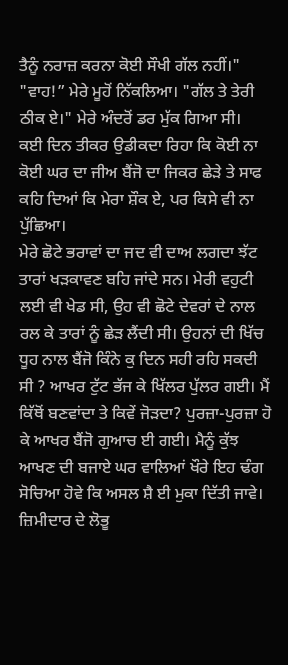ਤੈਨੂੰ ਨਰਾਜ਼ ਕਰਨਾ ਕੋਈ ਸੌਖੀ ਗੱਲ ਨਹੀਂ।"
"ਵਾਹ!” ਮੇਰੇ ਮੂਹੋਂ ਨਿੱਕਲਿਆ। "ਗੱਲ ਤੇ ਤੇਰੀ ਠੀਕ ਏ।" ਮੇਰੇ ਅੰਦਰੋਂ ਡਰ ਮੁੱਕ ਗਿਆ ਸੀ।
ਕਈ ਦਿਨ ਤੀਕਰ ਉਡੀਕਦਾ ਰਿਹਾ ਕਿ ਕੋਈ ਨਾ ਕੋਈ ਘਰ ਦਾ ਜੀਅ ਬੈਂਜੋ ਦਾ ਜਿਕਰ ਛੇੜੇ ਤੇ ਸਾਫ ਕਹਿ ਦਿਆਂ ਕਿ ਮੇਰਾ ਸ਼ੌਕ ਏ, ਪਰ ਕਿਸੇ ਵੀ ਨਾ ਪੁੱਛਿਆ।
ਮੇਰੇ ਛੋਟੇ ਭਰਾਵਾਂ ਦਾ ਜਦ ਵੀ ਦਾਅ ਲਗਦਾ ਝੱਟ ਤਾਰਾਂ ਖੜਕਾਵਣ ਬਹਿ ਜਾਂਦੇ ਸਨ। ਮੇਰੀ ਵਹੁਟੀ ਲਈ ਵੀ ਖੇਡ ਸੀ, ਉਹ ਵੀ ਛੋਟੇ ਦੇਵਰਾਂ ਦੇ ਨਾਲ ਰਲ ਕੇ ਤਾਰਾਂ ਨੂੰ ਛੇੜ ਲੈਂਦੀ ਸੀ। ਉਹਨਾਂ ਦੀ ਖਿੱਚ ਧੂਹ ਨਾਲ ਬੈਂਜੋ ਕਿੰਨੇ ਕੁ ਦਿਨ ਸਹੀ ਰਹਿ ਸਕਦੀ ਸੀ ? ਆਖਰ ਟੁੱਟ ਭੱਜ ਕੇ ਖਿੱਲਰ ਪੁੱਲਰ ਗਈ। ਮੈਂ ਕਿੱਥੋਂ ਬਣਵਾਂਦਾ ਤੇ ਕਿਵੇਂ ਜੋੜਦਾ? ਪੁਰਜ਼ਾ-ਪੁਰਜ਼ਾ ਹੋ ਕੇ ਆਖਰ ਬੈਂਜੋ ਗੁਆਚ ਈ ਗਈ। ਮੈਨੂੰ ਕੁੱਝ ਆਖਣ ਦੀ ਬਜਾਏ ਘਰ ਵਾਲਿਆਂ ਖੌਰੇ ਇਹ ਢੰਗ ਸੋਚਿਆ ਹੋਵੇ ਕਿ ਅਸਲ ਸ਼ੈ ਈ ਮੁਕਾ ਦਿੱਤੀ ਜਾਵੇ।
ਜ਼ਿਮੀਦਾਰ ਦੇ ਲੋਭੂ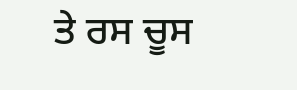ਤੇ ਰਸ ਚੂਸ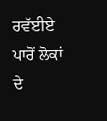ਰਵੱਈਏ ਪਾਰੋਂ ਲੋਕਾਂ ਦੇ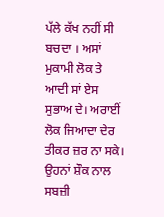ਪੱਲੇ ਕੱਖ ਨਹੀਂ ਸੀ ਬਚਦਾ । ਅਸਾਂ ਮੁਕਾਮੀ ਲੋਕ ਤੇ ਆਦੀ ਸਾਂ ਏਸ ਸੁਭਾਅ ਦੇ। ਅਰਾਈਂ ਲੋਕ ਜਿਆਦਾ ਦੇਰ ਤੀਕਰ ਜ਼ਰ ਨਾ ਸਕੇ। ਉਹਨਾਂ ਸ਼ੌਕ ਨਾਲ ਸਬਜ਼ੀ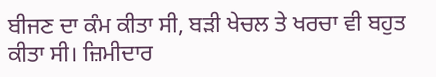ਬੀਜਣ ਦਾ ਕੰਮ ਕੀਤਾ ਸੀ, ਬੜੀ ਖੇਚਲ ਤੇ ਖਰਚਾ ਵੀ ਬਹੁਤ ਕੀਤਾ ਸੀ। ਜ਼ਿਮੀਦਾਰ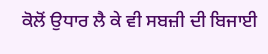ਕੋਲੋਂ ਉਧਾਰ ਲੈ ਕੇ ਵੀ ਸਬਜ਼ੀ ਦੀ ਬਿਜਾਈ